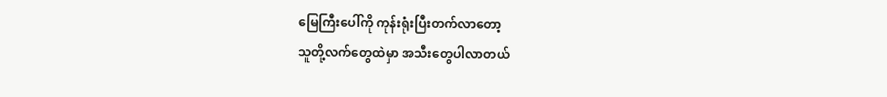မြေကြီးပေါ်ကို ကုန်းရုံးပြီးတက်လာတော့
သူတို့လက်တွေထဲမှာ အသီးတွေပါလာတယ်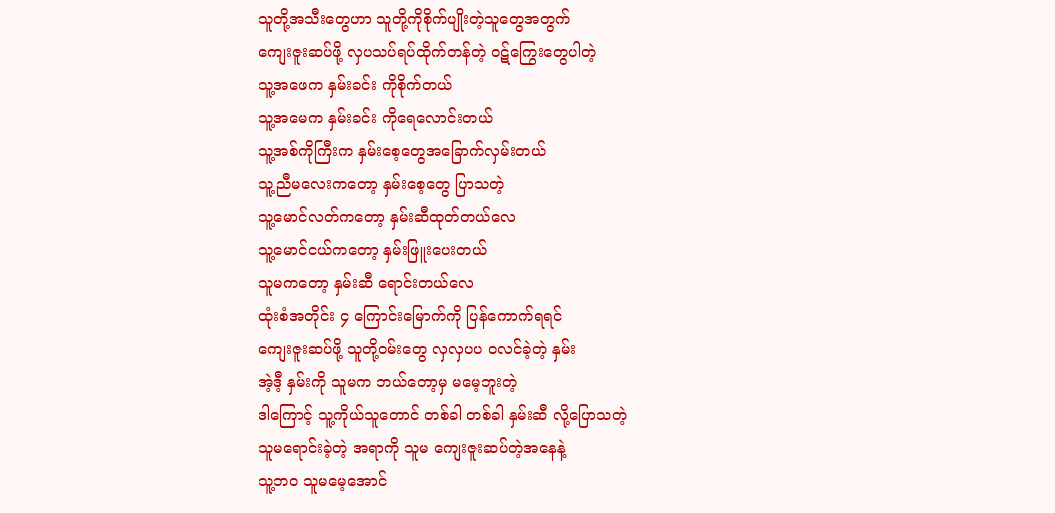သူတို့အသီးတွေဟာ သူတို့ကိုစိုက်ပျိုးတဲ့သူတွေအတွက်
ကျေးဇူးဆပ်ဖို့ လှပသပ်ရပ်ထိုက်တန်တဲ့ ဝဋ်ကြွေးတွေပါတဲ့
သူ့အဖေက နှမ်းခင်း ကိုစိုက်တယ်
သူ့အမေက နှမ်းခင်း ကိုရေလောင်းတယ်
သူ့အစ်ကိုကြီးက နှမ်းစေ့တွေအခြောက်လှမ်းတယ်
သူ့ညီမလေးကတော့ နှမ်းစေ့တွေ ပြာသတဲ့
သူ့မောင်လတ်ကတော့ နှမ်းဆီထုတ်တယ်လေ
သူ့မောင်ငယ်ကတော့ နှမ်းဖြူးပေးတယ်
သူမကတော့ နှမ်းဆီ ရောင်းတယ်လေ
ထုံးစံအတိုင်း ၄ ကြောင်းမြောက်ကို ပြန်ကောက်ရရင်
ကျေးဇူးဆပ်ဖို့ သူတို့ဝမ်းတွေ လှလှပပ ဝလင်ခဲ့တဲ့ နှမ်း
အဲ့ဒီ့ နှမ်းကို သူမက ဘယ်တော့မှ မမေ့ဘူးတဲ့
ဒါကြောင့် သူ့ကိုယ်သူတောင် တစ်ခါ တစ်ခါ နှမ်းဆီ လို့ပြောသတဲ့
သူမရောင်းခဲ့တဲ့ အရာကို သူမ ကျေးဇူးဆပ်တဲ့အနေနဲ့
သူ့ဘ၀ သူမမေ့အောင်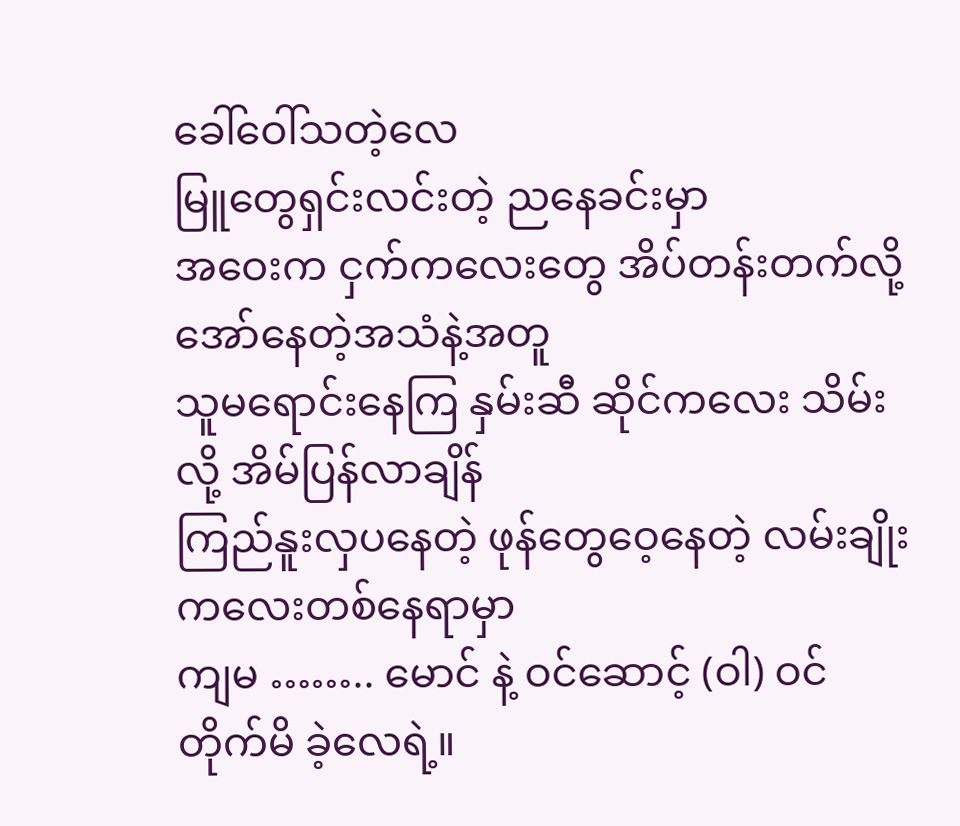ခေါ်ဝေါ်သတဲ့လေ
မြူတွေရှင်းလင်းတဲ့ ညနေခင်းမှာ
အဝေးက ငှက်ကလေးတွေ အိပ်တန်းတက်လို့အော်နေတဲ့အသံနဲ့အတူ
သူမရောင်းနေကြ နှမ်းဆီ ဆိုင်ကလေး သိမ်းလို့ အိမ်ပြန်လာချိန်
ကြည်နူးလှပနေတဲ့ ဖုန်တွေဝေ့နေတဲ့ လမ်းချိုးကလေးတစ်နေရာမှာ
ကျမ …….. မောင် နဲ့ ဝင်ဆောင့် (ဝါ) ဝင်တိုက်မိ ခဲ့လေရဲ့။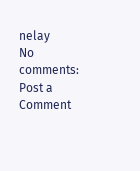nelay
No comments:
Post a Comment